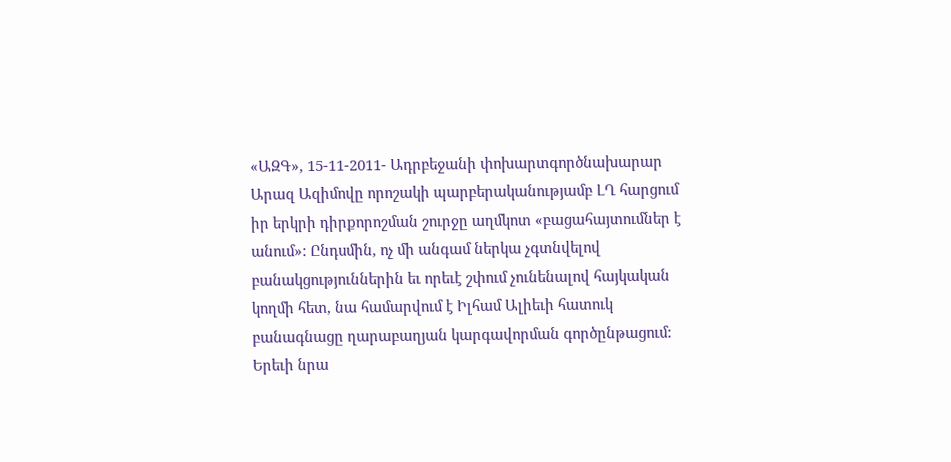«ԱԶԳ», 15-11-2011- Ադրբեջանի փոխարտգործնախարար Արազ Ազիմովը որոշակի պարբերականությամբ ԼՂ հարցում իր երկրի դիրքորոշման շուրջը աղմկոտ «բացահայտումներ է անում»: Ընդսմին, ոչ մի անգամ ներկա չգտնվելով բանակցություններին եւ որեւէ շփում չունենալով հայկական կողմի հետ, նա համարվում է Իլհամ Ալիեւի հատուկ բանագնացը ղարաբաղյան կարգավորման գործընթացում: Երեւի նրա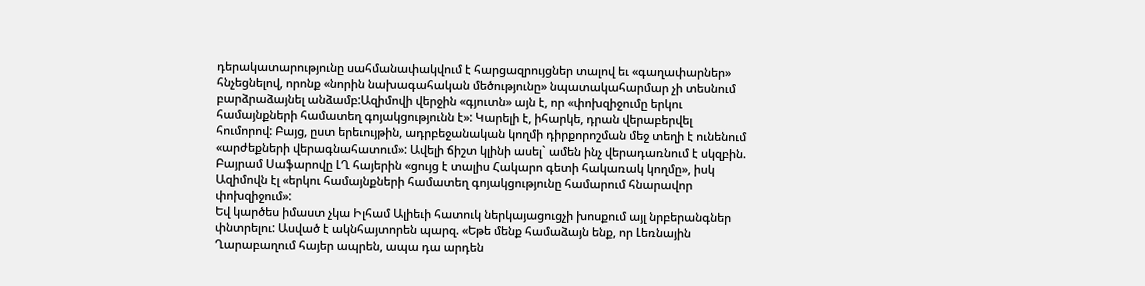դերակատարությունը սահմանափակվում է հարցազրույցներ տալով եւ «գաղափարներ» հնչեցնելով, որոնք «նորին նախագահական մեծությունը» նպատակահարմար չի տեսնում բարձրաձայնել անձամբ:Ազիմովի վերջին «գյուտն» այն է, որ «փոխզիջումը երկու համայնքների համատեղ գոյակցությունն է»: Կարելի է, իհարկե, դրան վերաբերվել հումորով: Բայց, ըստ երեւույթին, ադրբեջանական կողմի դիրքորոշման մեջ տեղի է ունենում «արժեքների վերագնահատում»: Ավելի ճիշտ կլինի ասել` ամեն ինչ վերադառնում է սկզբին. Բայրամ Սաֆարովը ԼՂ հայերին «ցույց է տալիս Հակարո գետի հակառակ կողմը», իսկ Ազիմովն էլ «երկու համայնքների համատեղ գոյակցությունը համարում հնարավոր փոխզիջում»:
Եվ կարծես իմաստ չկա Իլհամ Ալիեւի հատուկ ներկայացուցչի խոսքում այլ նրբերանգներ փնտրելու: Ասված է ակնհայտորեն պարզ. «Եթե մենք համաձայն ենք, որ Լեռնային Ղարաբաղում հայեր ապրեն, ապա դա արդեն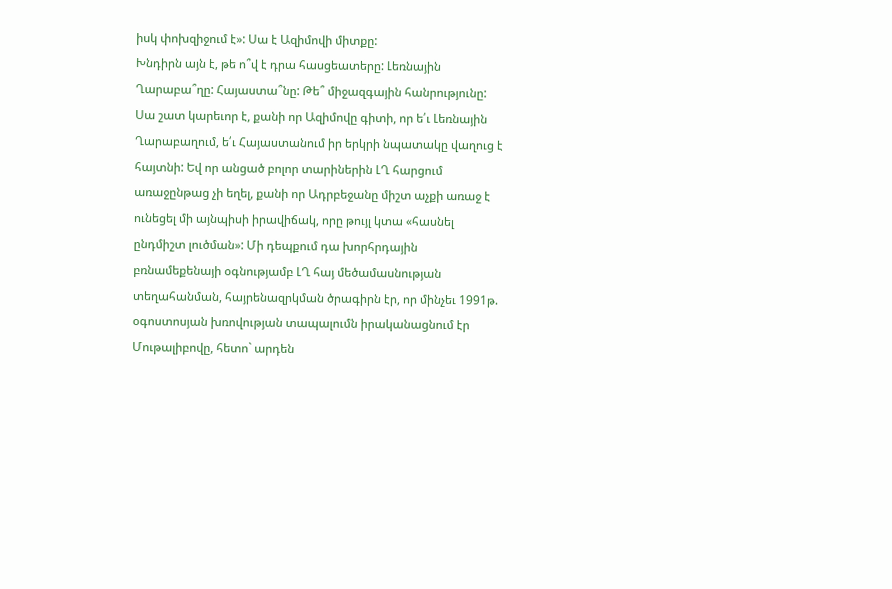իսկ փոխզիջում է»: Սա է Ազիմովի միտքը:
Խնդիրն այն է, թե ո՞վ է դրա հասցեատերը: Լեռնային Ղարաբա՞ղը: Հայաստա՞նը: Թե՞ միջազգային հանրությունը: Սա շատ կարեւոր է, քանի որ Ազիմովը գիտի, որ ե՛ւ Լեռնային Ղարաբաղում, ե՛ւ Հայաստանում իր երկրի նպատակը վաղուց է հայտնի: Եվ որ անցած բոլոր տարիներին ԼՂ հարցում առաջընթաց չի եղել, քանի որ Ադրբեջանը միշտ աչքի առաջ է ունեցել մի այնպիսի իրավիճակ, որը թույլ կտա «հասնել ընդմիշտ լուծման»: Մի դեպքում դա խորհրդային բռնամեքենայի օգնությամբ ԼՂ հայ մեծամասնության տեղահանման, հայրենազրկման ծրագիրն էր, որ մինչեւ 1991թ. օգոստոսյան խռովության տապալումն իրականացնում էր Մութալիբովը, հետո` արդեն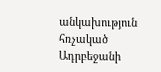անկախություն հռչակած Ադրբեջանի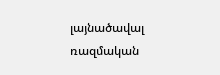լայնածավալ ռազմական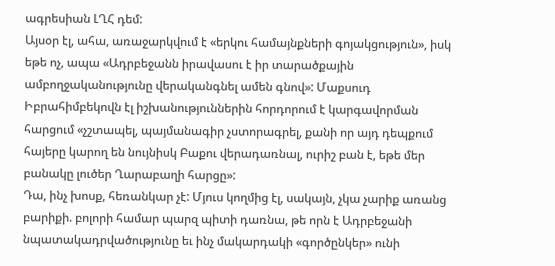ագրեսիան ԼՂՀ դեմ:
Այսօր էլ, ահա, առաջարկվում է «երկու համայնքների գոյակցություն», իսկ եթե ոչ, ապա «Ադրբեջանն իրավասու է իր տարածքային ամբողջականությունը վերականգնել ամեն գնով»: Մաքսուդ Իբրահիմբեկովն էլ իշխանություններին հորդորում է կարգավորման հարցում «չշտապել, պայմանագիր չստորագրել, քանի որ այդ դեպքում հայերը կարող են նույնիսկ Բաքու վերադառնալ, ուրիշ բան է, եթե մեր բանակը լուծեր Ղարաբաղի հարցը»:
Դա, ինչ խոսք, հեռանկար չէ: Մյուս կողմից էլ, սակայն, չկա չարիք առանց բարիքի. բոլորի համար պարզ պիտի դառնա, թե որն է Ադրբեջանի նպատակադրվածությունը եւ ինչ մակարդակի «գործընկեր» ունի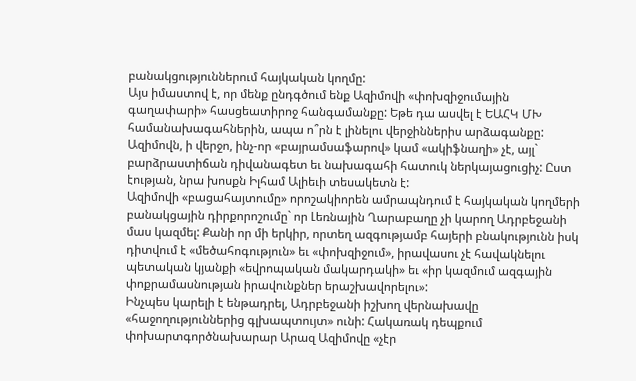բանակցություններում հայկական կողմը:
Այս իմաստով է, որ մենք ընդգծում ենք Ազիմովի «փոխզիջումային գաղափարի» հասցեատիրոջ հանգամանքը: Եթե դա ասվել է ԵԱՀԿ ՄԽ համանախագահներին, ապա ո՞րն է լինելու վերջիններիս արձագանքը: Ազիմովն, ի վերջո, ինչ-որ «բայրամսաֆարով» կամ «ակիֆնաղի» չէ, այլ` բարձրաստիճան դիվանագետ եւ նախագահի հատուկ ներկայացուցիչ: Ըստ էության, նրա խոսքն Իլհամ Ալիեւի տեսակետն է:
Ազիմովի «բացահայտումը» որոշակիորեն ամրապնդում է հայկական կողմերի բանակցային դիրքորոշումը` որ Լեռնային Ղարաբաղը չի կարող Ադրբեջանի մաս կազմել: Քանի որ մի երկիր, որտեղ ազգությամբ հայերի բնակությունն իսկ դիտվում է «մեծահոգություն» եւ «փոխզիջում», իրավասու չէ հավակնելու պետական կյանքի «եվրոպական մակարդակի» եւ «իր կազմում ազգային փոքրամասնության իրավունքներ երաշխավորելու»:
Ինչպես կարելի է ենթադրել, Ադրբեջանի իշխող վերնախավը «հաջողություններից գլխապտույտ» ունի: Հակառակ դեպքում փոխարտգործնախարար Արազ Ազիմովը «չէր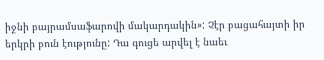իջնի բայրամսաֆարովի մակարդակին»: Չէր բացահայտի իր երկրի բուն էությունը: Դա գուցե արվել է նաեւ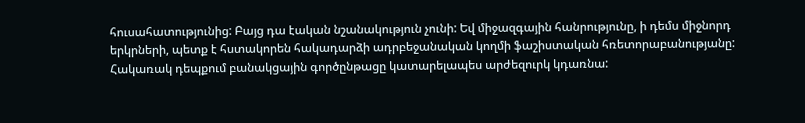հուսահատությունից: Բայց դա էական նշանակություն չունի: Եվ միջազգային հանրությունը, ի դեմս միջնորդ երկրների, պետք է հստակորեն հակադարձի ադրբեջանական կողմի ֆաշիստական հռետորաբանությանը: Հակառակ դեպքում բանակցային գործընթացը կատարելապես արժեզուրկ կդառնա: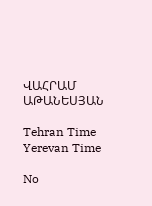ՎԱՀՐԱՄ ԱԹԱՆԵՍՅԱՆ

Tehran Time
Yerevan Time

No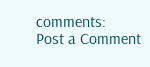comments:
Post a Comment